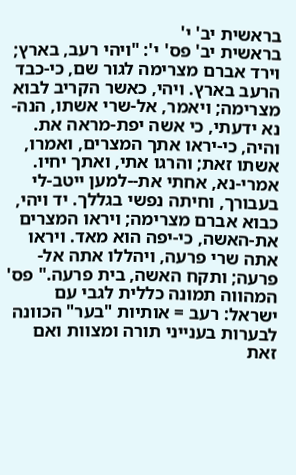בראשית יב' י'
בראשית יב' פס' י': "ויהי רעב, בארץ; וירד אברם מצרימה לגור שם, כי-כבד הרעב בארץ. ויהי, כאשר הקריב לבוא מצרימה; ויאמר, אל-שרי אשתו, הנה-נא ידעתי, כי אשה יפת-מראה את. והיה, כי-יראו אתך המצרים, ואמרו, אשתו זאת; והרגו אתי, ואתך יחיו. אמרי-נא, אחתי את--למען ייטב-לי בעבורך, וחיתה נפשי בגללך. יד ויהי, כבוא אברם מצרימה; ויראו המצרים את-האשה, כי-יפה הוא מאד. ויראו אתה שרי פרעה, ויהללו אתה אל-פרעה; ותקח האשה, בית פרעה." פס' המהווה תמונה כללית לגבי עם ישראל: רעב = אותיות "בער" הכוונה לבערות בענייני תורה ומצוות ואם זאת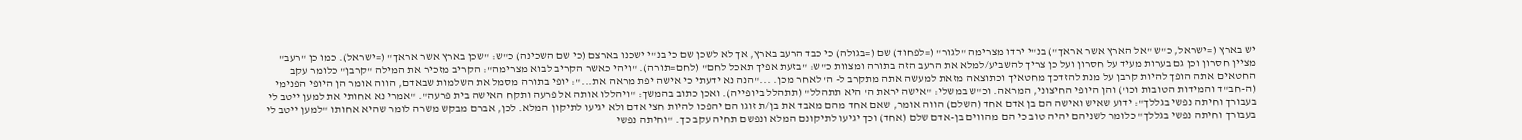יש בארץ (=ישראל, כ"ש "אל הארץ אשר אראך") בנ"י ירדו מצרימה "לגור" (=לפחוד) שם (=בגולה) כי כבד הרעב בארץ, אך לא לשכן שם כי בנ"י ישכנו בארצם (כי שם השכינה) כ"ש: "שכן בארץ אשר אראך" (=ישראל). כמו כן "רעב" מציין חסרון וכן גם בערות מעיד על חסרון ועל כן צריך להשביע/למלא את הרעב הזה בתורה ומצוות כ"ש: "בזעת אפיך תאכל לחם" (לחם=תורה). "ויהי כאשר הקריב לבוא מצרימה": הקריב מזכיר את המילה "קרבן" כלומר עקב החטאים אתה הופך להיות קרבן על מנת להזדכך מחטאיך וכתוצאה מזאת למעשה אתה מתקרב ל- ה' לאחר מכן. ..."הנה נא ידעתי כי אישה יפת מראה את...": יופי בתורה מסמל את השלמות שבאדם, הווה אומר הן היופי הפנימי (ה-חב"ד והמידות הטובות וכו') והן היופי החיצוני, המראה. וכ"ש במשלי: "אישה יראת ה' היא תתהלל" (תתהלל ביופייה). ואכן כתוב בהמשך: "ויהללו אותה אל פרעה ותקח האישה בית פרעה". "אמרי נא אחותי את למען ייטב לי בעבורך וחיתה נפשי בגללך": ידוע שאיש ואישה הם בן אדם אחד (השלם) הווה אומר, שאם אחד מהם מאבד את בן/ת זוגו הם יהפכו להיות חצי אדם ולא יגיעו לתיקון המלא. לכן, אברם מבקש משרה לומר שהיא אחותו "למען ייטב לי בעבורך וחיתה נפשי בגללך" כלומר לשניהם יהיה טוב כי הם מהווים בן-אדם שלם (אחד) וכך יגיעו לתיקונם המלא ונפשם תחיה עקב כך. "וחיתה נפשי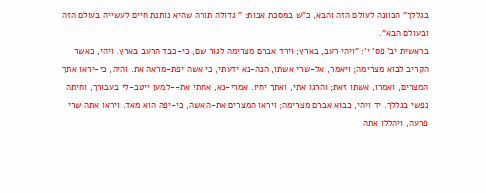בגללך" הכוונה לעולם הזה והבא, כ"ש במסכת אבות: " גדולה תורה שהיא נותנת חיים לעשייה בעולם הזה ובעולם הבא".
בראשית יב' פס' י': "ויהי רעב, בארץ; וירד אברם מצרימה לגור שם, כי-כבד הרעב בארץ. ויהי, כאשר הקריב לבוא מצרימה; ויאמר, אל-שרי אשתו, הנה-נא ידעתי, כי אשה יפת-מראה את. והיה, כי-יראו אתך המצרים, ואמרו, אשתו זאת; והרגו אתי, ואתך יחיו. אמרי-נא, אחתי את--למען ייטב-לי בעבורך, וחיתה נפשי בגללך. יד ויהי, כבוא אברם מצרימה; ויראו המצרים את-האשה, כי-יפה הוא מאד. ויראו אתה שרי פרעה, ויהללו אתה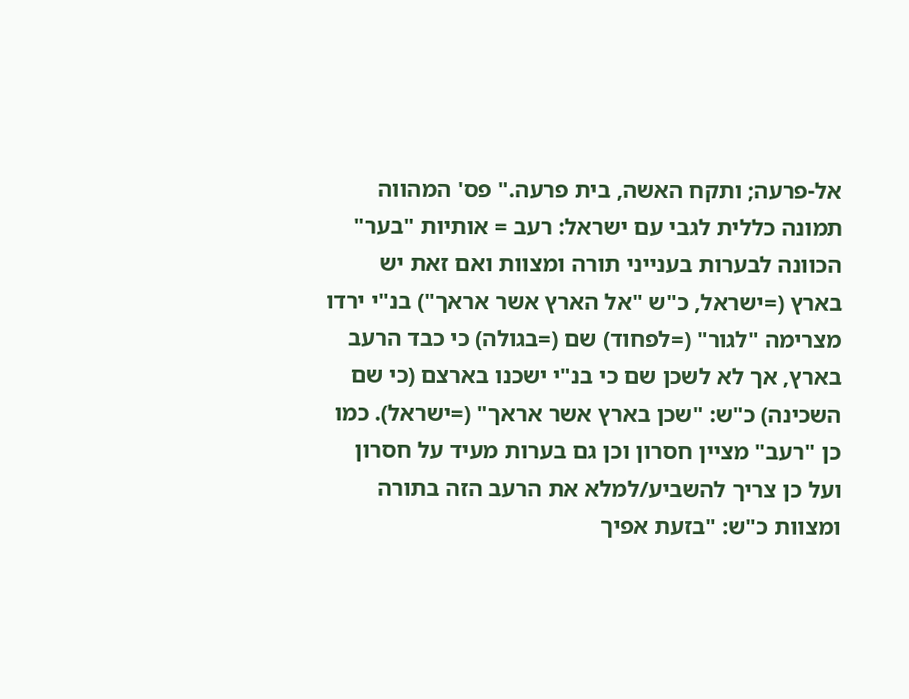אל-פרעה; ותקח האשה, בית פרעה." פס' המהווה תמונה כללית לגבי עם ישראל: רעב = אותיות "בער" הכוונה לבערות בענייני תורה ומצוות ואם זאת יש בארץ (=ישראל, כ"ש "אל הארץ אשר אראך") בנ"י ירדו מצרימה "לגור" (=לפחוד) שם (=בגולה) כי כבד הרעב בארץ, אך לא לשכן שם כי בנ"י ישכנו בארצם (כי שם השכינה) כ"ש: "שכן בארץ אשר אראך" (=ישראל). כמו כן "רעב" מציין חסרון וכן גם בערות מעיד על חסרון ועל כן צריך להשביע/למלא את הרעב הזה בתורה ומצוות כ"ש: "בזעת אפיך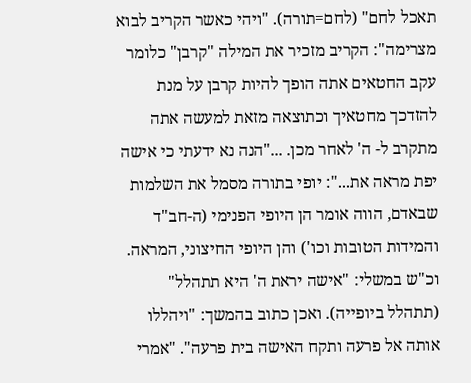תאכל לחם" (לחם=תורה). "ויהי כאשר הקריב לבוא מצרימה": הקריב מזכיר את המילה "קרבן" כלומר עקב החטאים אתה הופך להיות קרבן על מנת להזדכך מחטאיך וכתוצאה מזאת למעשה אתה מתקרב ל- ה' לאחר מכן. ..."הנה נא ידעתי כי אישה יפת מראה את...": יופי בתורה מסמל את השלמות שבאדם, הווה אומר הן היופי הפנימי (ה-חב"ד והמידות הטובות וכו') והן היופי החיצוני, המראה. וכ"ש במשלי: "אישה יראת ה' היא תתהלל" (תתהלל ביופייה). ואכן כתוב בהמשך: "ויהללו אותה אל פרעה ותקח האישה בית פרעה". "אמרי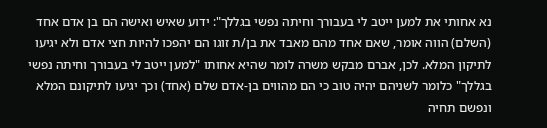נא אחותי את למען ייטב לי בעבורך וחיתה נפשי בגללך": ידוע שאיש ואישה הם בן אדם אחד (השלם) הווה אומר, שאם אחד מהם מאבד את בן/ת זוגו הם יהפכו להיות חצי אדם ולא יגיעו לתיקון המלא. לכן, אברם מבקש משרה לומר שהיא אחותו "למען ייטב לי בעבורך וחיתה נפשי בגללך" כלומר לשניהם יהיה טוב כי הם מהווים בן-אדם שלם (אחד) וכך יגיעו לתיקונם המלא ונפשם תחיה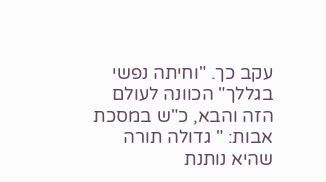עקב כך. "וחיתה נפשי בגללך" הכוונה לעולם הזה והבא, כ"ש במסכת אבות: " גדולה תורה שהיא נותנת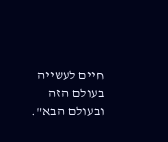חיים לעשייה בעולם הזה ובעולם הבא".